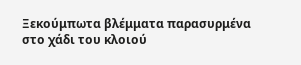Ξεκούμπωτα βλέμματα παρασυρμένα στο χάδι του κλοιού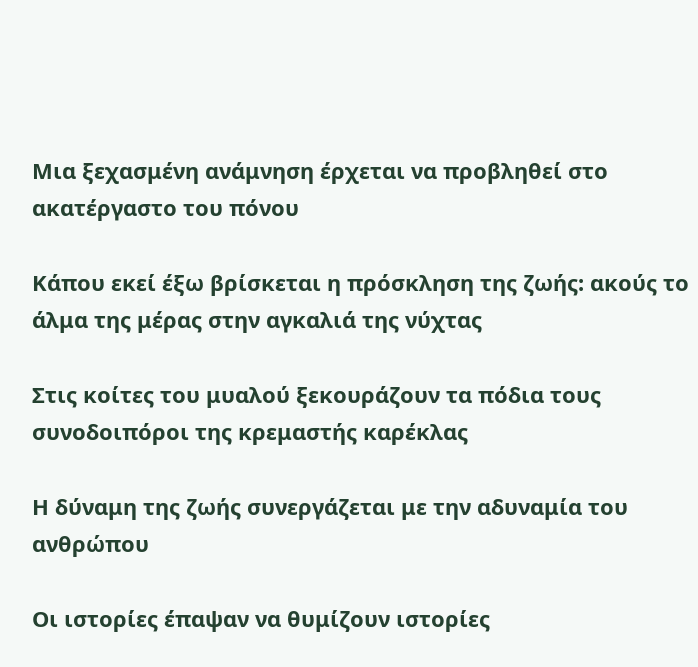Μια ξεχασμένη ανάμνηση έρχεται να προβληθεί στο ακατέργαστο του πόνου

Κάπου εκεί έξω βρίσκεται η πρόσκληση της ζωής: ακούς το άλμα της μέρας στην αγκαλιά της νύχτας

Στις κοίτες του μυαλού ξεκουράζουν τα πόδια τους συνοδοιπόροι της κρεμαστής καρέκλας

Η δύναμη της ζωής συνεργάζεται με την αδυναμία του ανθρώπου

Οι ιστορίες έπαψαν να θυμίζουν ιστορίες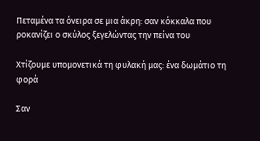Πεταμένα τα όνειρα σε μια άκρη: σαν κόκκαλα που ροκανίζει ο σκύλος ξεγελώντας την πείνα του

Χτίζουμε υπομονετικά τη φυλακή μας: ένα δωμάτιο τη φορά

Σαν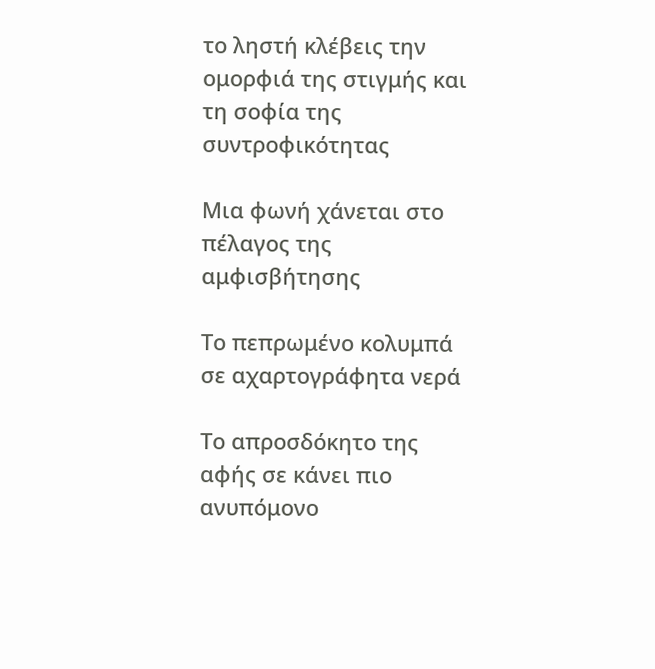το ληστή κλέβεις την ομορφιά της στιγμής και τη σοφία της συντροφικότητας

Μια φωνή χάνεται στο πέλαγος της αμφισβήτησης

Το πεπρωμένο κολυμπά σε αχαρτογράφητα νερά

Το απροσδόκητο της αφής σε κάνει πιο ανυπόμονο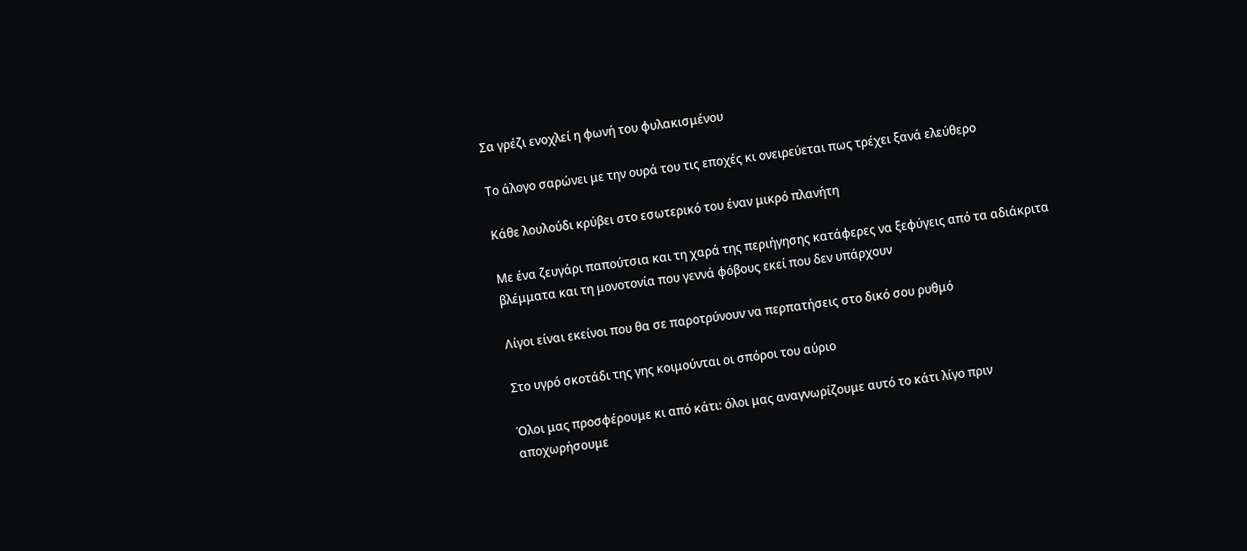Σα γρέζι ενοχλεί η φωνή του φυλακισμένου

Το άλογο σαρώνει με την ουρά του τις εποχές κι ονειρεύεται πως τρέχει ξανά ελεύθερο

Κάθε λουλούδι κρύβει στο εσωτερικό του έναν μικρό πλανήτη

Με ένα ζευγάρι παπούτσια και τη χαρά της περιήγησης κατάφερες να ξεφύγεις από τα αδιάκριτα βλέμματα και τη μονοτονία που γεννά φόβους εκεί που δεν υπάρχουν

Λίγοι είναι εκείνοι που θα σε παροτρύνουν να περπατήσεις στο δικό σου ρυθμό

Στο υγρό σκοτάδι της γης κοιμούνται οι σπόροι του αύριο

Όλοι μας προσφέρουμε κι από κάτι: όλοι μας αναγνωρίζουμε αυτό το κάτι λίγο πριν αποχωρήσουμε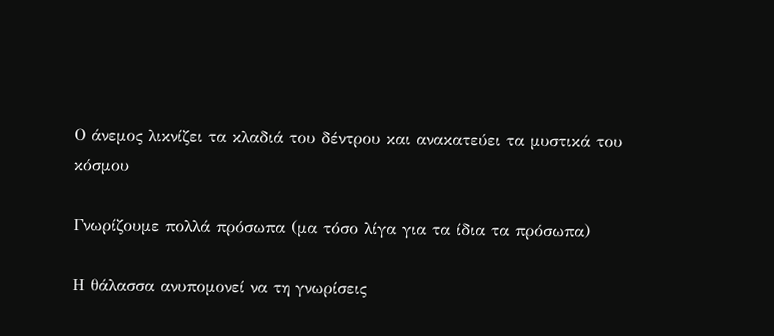Ο άνεμος λικνίζει τα κλαδιά του δέντρου και ανακατεύει τα μυστικά του κόσμου

Γνωρίζουμε πολλά πρόσωπα (μα τόσο λίγα για τα ίδια τα πρόσωπα)

Η θάλασσα ανυπομονεί να τη γνωρίσεις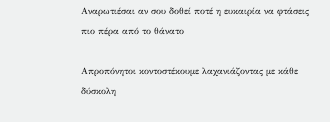Αναρωτιέσαι αν σου δοθεί ποτέ η ευκαιρία να φτάσεις πιο πέρα από το θάνατο

Απροπόνητοι κοντοστέκουμε λαχανιάζοντας με κάθε δύσκολη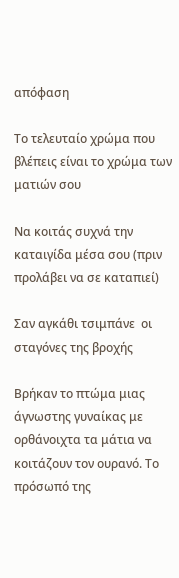απόφαση

Το τελευταίο χρώμα που βλέπεις είναι το χρώμα των ματιών σου

Να κοιτάς συχνά την καταιγίδα μέσα σου (πριν προλάβει να σε καταπιεί)

Σαν αγκάθι τσιμπάνε  οι σταγόνες της βροχής

Βρήκαν το πτώμα μιας άγνωστης γυναίκας με ορθάνοιχτα τα μάτια να κοιτάζουν τον ουρανό. Το πρόσωπό της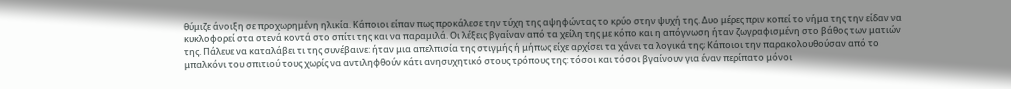θύμιζε άνοιξη σε προχωρημένη ηλικία. Κάποιοι είπαν πως προκάλεσε την τύχη της αψηφώντας το κρύο στην ψυχή της. Δυο μέρες πριν κοπεί το νήμα της την είδαν να κυκλοφορεί στα στενά κοντά στο σπίτι της και να παραμιλά. Οι λέξεις βγαίναν από τα χείλη της με κόπο και η απόγνωση ήταν ζωγραφισμένη στο βάθος των ματιών της. Πάλευε να καταλάβει τι της συνέβαινε: ήταν μια απελπισία της στιγμής ή μήπως είχε αρχίσει τα χάνει τα λογικά της; Κάποιοι την παρακολουθούσαν από το μπαλκόνι του σπιτιού τους χωρίς να αντιληφθούν κάτι ανησυχητικό στους τρόπους της: τόσοι και τόσοι βγαίνουν για έναν περίπατο μόνοι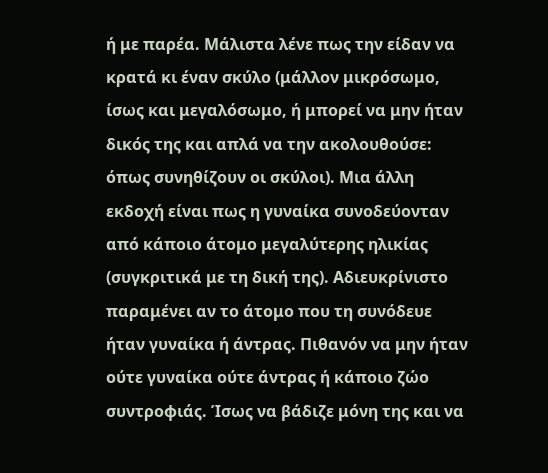ή με παρέα. Μάλιστα λένε πως την είδαν να κρατά κι έναν σκύλο (μάλλον μικρόσωμο, ίσως και μεγαλόσωμο, ή μπορεί να μην ήταν δικός της και απλά να την ακολουθούσε: όπως συνηθίζουν οι σκύλοι). Μια άλλη εκδοχή είναι πως η γυναίκα συνοδεύονταν από κάποιο άτομο μεγαλύτερης ηλικίας (συγκριτικά με τη δική της). Αδιευκρίνιστο παραμένει αν το άτομο που τη συνόδευε ήταν γυναίκα ή άντρας. Πιθανόν να μην ήταν ούτε γυναίκα ούτε άντρας ή κάποιο ζώο συντροφιάς. Ίσως να βάδιζε μόνη της και να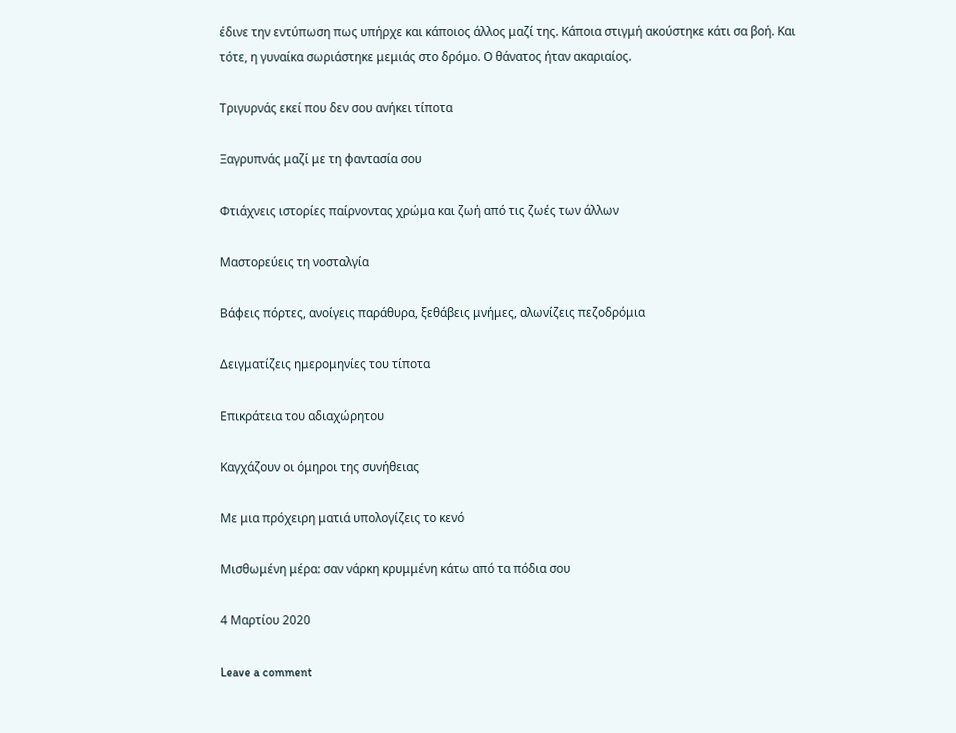έδινε την εντύπωση πως υπήρχε και κάποιος άλλος μαζί της. Κάποια στιγμή ακούστηκε κάτι σα βοή. Και τότε, η γυναίκα σωριάστηκε μεμιάς στο δρόμο. Ο θάνατος ήταν ακαριαίος.

Τριγυρνάς εκεί που δεν σου ανήκει τίποτα

Ξαγρυπνάς μαζί με τη φαντασία σου

Φτιάχνεις ιστορίες παίρνοντας χρώμα και ζωή από τις ζωές των άλλων

Μαστορεύεις τη νοσταλγία

Βάφεις πόρτες, ανοίγεις παράθυρα, ξεθάβεις μνήμες, αλωνίζεις πεζοδρόμια

Δειγματίζεις ημερομηνίες του τίποτα

Επικράτεια του αδιαχώρητου

Καγχάζουν οι όμηροι της συνήθειας

Με μια πρόχειρη ματιά υπολογίζεις το κενό

Μισθωμένη μέρα: σαν νάρκη κρυμμένη κάτω από τα πόδια σου

4 Μαρτίου 2020

Leave a comment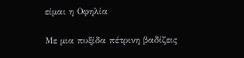είμαι η Οφηλία

Με μια πυξίδα πέτρινη βαδίζεις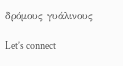δρόμους γυάλινους

Let’s connect